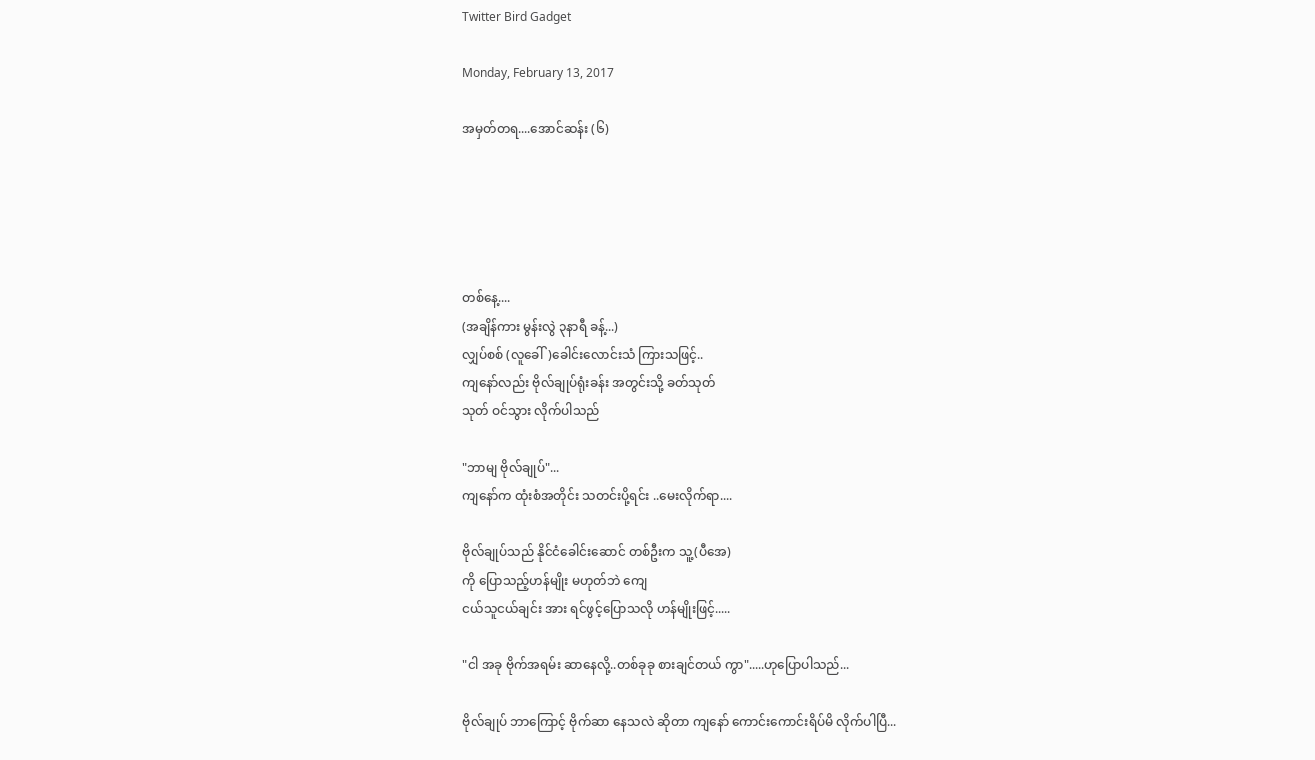Twitter Bird Gadget

Monday, February 13, 2017

အမှတ်တရ....အောင်ဆန်း (၆)





တစ်နေ့....
(အချိန်ကား မွန်းလွဲ ၃နာရီ ခန့်...)
လျှပ်စစ် (လူခေါ်)ခေါင်းလောင်းသံ ကြားသဖြင့်..
ကျနော်လည်း ဗိုလ်ချုပ်ရုံးခန်း အတွင်းသို့ ခတ်သုတ်
သုတ် ဝင်သွား လိုက်ပါသည်

"ဘာမျ ဗိုလ်ချုပ်"...
ကျနော်က ထုံးစံအတိုင်း သတင်းပို့ရင်း ..မေးလိုက်ရာ....

ဗိုလ်ချုပ်သည် နိုင်ငံခေါင်းဆောင် တစ်ဦးက သူ့(ပီအေ)
ကို ပြောသည့်ဟန်မျိုး မဟုတ်ဘဲ ကျေ
ငယ်သူငယ်ချင်း အား ရင်ဖွင့်ပြောသလို ဟန်မျိုးဖြင့်.....

"ငါ အခု ဗိုက်အရမ်း ဆာနေလို့..တစ်ခုခု စားချင်တယ် ကွာ".....ဟုပြောပါသည်...

ဗိုလ်ချုပ် ဘာကြောင့် ဗိုက်ဆာ နေသလဲ ဆိုတာ ကျနော် ကောင်းကောင်းရိပ်မိ လိုက်ပါပြီ...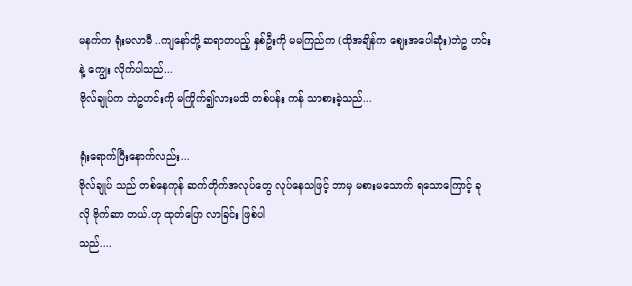မနက်က ရုံးမလာမီ ..ကျနော်တို့ ဆရာတပည့် နှစ်ဦးကို မမကြည်က (ထိုအချိန်က ဈေးအပေါဆုံး)ဘဲဥ ဟင်းနဲ့ ကျွေး လိုက်ပါသည်...
ဗိုလ်ချုပ်က ဘဲဥဟင်းကို မကြိုက်၍လားမသိ တစ်ပန်း ကန် သာစားခဲ့သည်...

ရုံးရောက်ပြီးနောက်လည်း...
ဗိုလ်ချုပ် သည် တစ်နေကုန် ဆက်တိုက်အလုပ်တွေ လုပ်နေသဖြင့် ဘာမှ မစားမသောက် ရသောကြောင့် ခုလို ဗိုက်ဆာ တယ်.ဟု ထုတ်ပြော လာခြင်း ဖြစ်ပါ
သည်....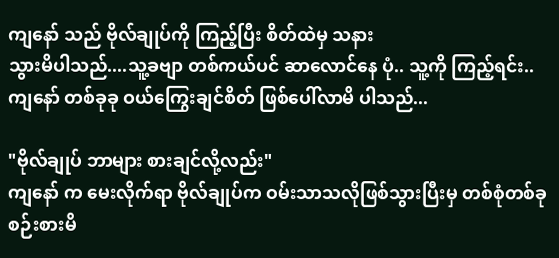ကျနော် သည် ဗိုလ်ချုပ်ကို ကြည့်ပြီး စိတ်ထဲမှ သနား
သွားမိပါသည်....သူ့ခဗျာ တစ်ကယ်ပင် ဆာလောင်နေ ပုံ.. သူ့ကို ကြည့်ရင်း..ကျနော် တစ်ခုခု ဝယ်ကြွေးချင်စိတ် ဖြစ်ပေါ်လာမိ ပါသည်...

"ဗိုလ်ချုပ် ဘာများ စားချင်လို့လည်း"
ကျနော် က မေးလိုက်ရာ ဗိုလ်ချုပ်က ဝမ်းသာသလိုဖြစ်သွားပြီးမှ တစ်စုံတစ်ခု စဉ်းစားမိ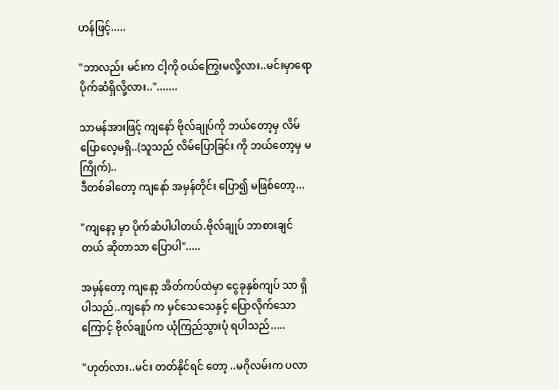ဟန်ဖြင့်.....

"ဘာလည်း မင်းက ငါ့ကို ဝယ်ကြွေးမလို့လား..မင်းမှာရော ပိုက်ဆံရှိလို့လား..".......

သာမန်အားဖြင့် ကျနော် ဗိုလ်ချုပ်ကို ဘယ်တော့မှ လိမ်ပြောလေ့မရှိ..(သူသည် လိမ်ပြောခြင်း ကို ဘယ်တော့မှ မကြိုက်)..
ဒီတစ်ခါတော့ ကျနော် အမှန်တိုင်း ပြော၍ မဖြစ်တော့...

"ကျနော့ မှာ ပိုက်ဆံပါပါတယ်.ဗိုလ်ချုပ် ဘာစားချင်တယ် ဆိုတာသာ ပြောပါ".....

အမှန်တော့ ကျနော့ အိတ်ကပ်ထဲမှာ ငွေခုနှစ်ကျပ် သာ ရှိပါသည်..ကျနော် က မှင်သေသေနှင့် ပြောလိုက်သောကြောင့် ဗိုလ်ချုပ်က ယုံကြည်သွားပုံ ရပါသည်.....

"ဟုတ်လား..မင်း တတ်နိုင်ရင် တော့ ..မဂိုလမ်းက ပလာ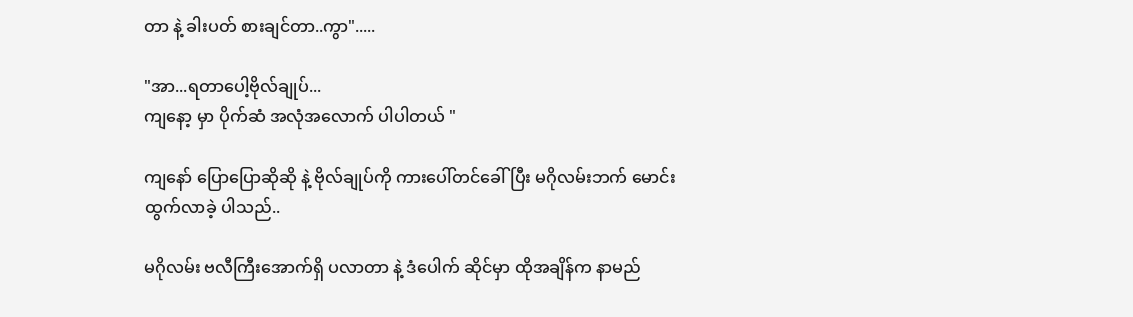တာ နဲ့ ခါးပတ် စားချင်တာ..ကွာ".....

"အာ...ရတာပေါ့ဗိုလ်ချုပ်...
ကျနော့ မှာ ပိုက်ဆံ အလုံအလောက် ပါပါတယ် "

ကျနော် ပြောပြောဆိုဆို နဲ့ ဗိုလ်ချုပ်ကို ကားပေါ်တင်ခေါ်ပြီး မဂိုလမ်းဘက် မောင်းထွက်လာခဲ့ ပါသည်..

မဂိုလမ်း ဗလီကြီးအောက်ရှိ ပလာတာ နဲ့ ဒံပေါက် ဆိုင်မှာ ထိုအချိန်က နာမည်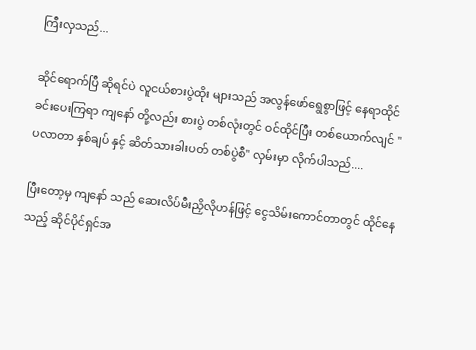ကြီးလှသည်...

ဆိုင်ရောက်ပြီ ဆိုရင်ပဲ လူငယ်စားပွဲထိုး များသည် အလွန်ဖော်ရွေစွာဖြင့် နေရာထိုင်ခင်းပေးကြရာ ကျနော် တို့လည်း စားပွဲ တစ်လုံးတွင် ဝင်ထိုင်ပြီး တစ်ယောက်လျင် "ပလာတာ နှစ်ချပ် နှင့် ဆိတ်သားခါးပတ် တစ်ပွဲစီ" လှမ်းမှာ လိုက်ပါသည်....

ပြီးတော့မှ ကျနော် သည် ဆေးလိပ်မီးညှိလိုဟန်ဖြင့် ငွေသိမ်းကောင်တာတွင် ထိုင်နေသည့် ဆိုင်ပိုင်ရှင်အ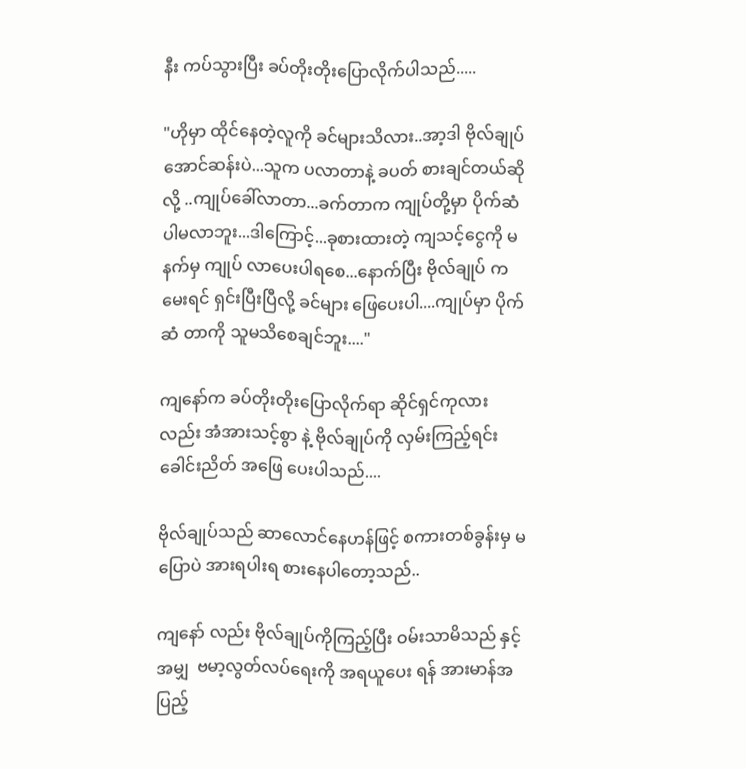နီး ကပ်သွားပြီး ခပ်တိုးတိုးပြောလိုက်ပါသည်.....

"ဟိုမှာ ထိုင်နေတဲ့လူကို ခင်များသိလား..အာ့ဒါ ဗိုလ်ချုပ်အောင်ဆန်းပဲ...သူက ပလာတာနဲ့ ခပတ် စားချင်တယ်ဆိုလို့ ..ကျုပ်ခေါ်လာတာ...ခက်တာက ကျုပ်တို့မှာ ပိုက်ဆံ ပါမလာဘူး...ဒါကြောင့်...ခုစားထားတဲ့ ကျသင့်ငွေကို မနက်မှ ကျုပ် လာပေးပါရစေ...နောက်ပြီး ဗိုလ်ချုပ် က မေးရင် ရှင်းပြီးပြီလို့ ခင်များ ဖြေပေးပါ....ကျုပ်မှာ ပိုက်ဆံ တာကို သူမသိစေချင်ဘူး...."

ကျနော်က ခပ်တိုးတိုးပြောလိုက်ရာ ဆိုင်ရှင်ကုလား
လည်း အံအားသင့်စွာ နဲ့ ဗိုလ်ချုပ်ကို လှမ်းကြည့်ရင်း ခေါင်းညိတ် အဖြေ ပေးပါသည်....

ဗိုလ်ချုပ်သည် ဆာလောင်နေဟန်ဖြင့် စကားတစ်ခွန်းမှ မပြောပဲ အားရပါးရ စားနေပါတော့သည်..

ကျနော် လည်း ဗိုလ်ချုပ်ကိုကြည့်ပြီး ဝမ်းသာမိသည် နှင့်အမျှ  ဗမာ့လွတ်လပ်ရေးကို အရယူပေး ရန် အားမာန်အပြည့်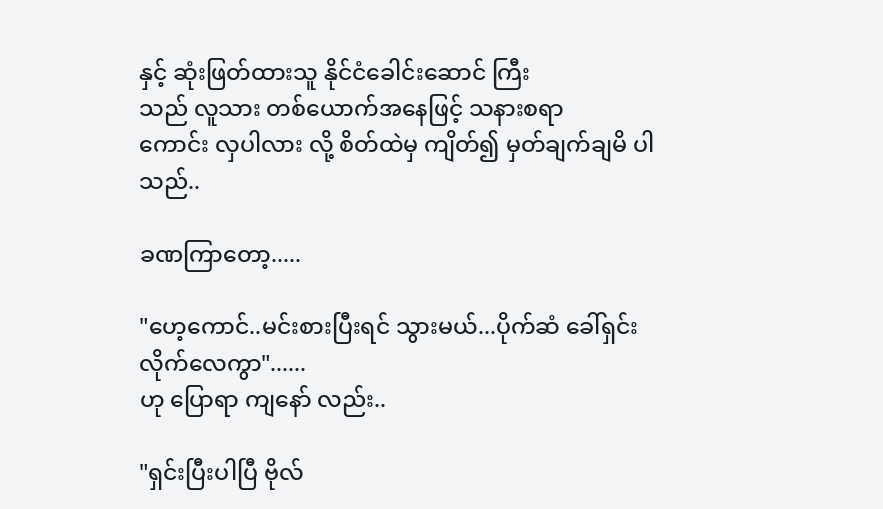နှင့် ဆုံးဖြတ်ထားသူ နိုင်ငံခေါင်းဆောင် ကြီး
သည် လူသား တစ်ယောက်အနေဖြင့် သနားစရာ
ကောင်း လှပါလား လို့ စိတ်ထဲမှ ကျိတ်၍ မှတ်ချက်ချမိ ပါသည်..

ခဏကြာတော့.....

"ဟေ့ကောင်..မင်းစားပြီးရင် သွားမယ်...ပိုက်ဆံ ခေါ်ရှင်း လိုက်လေကွာ"......
ဟု ပြောရာ ကျနော် လည်း..

"ရှင်းပြီးပါပြီ ဗိုလ်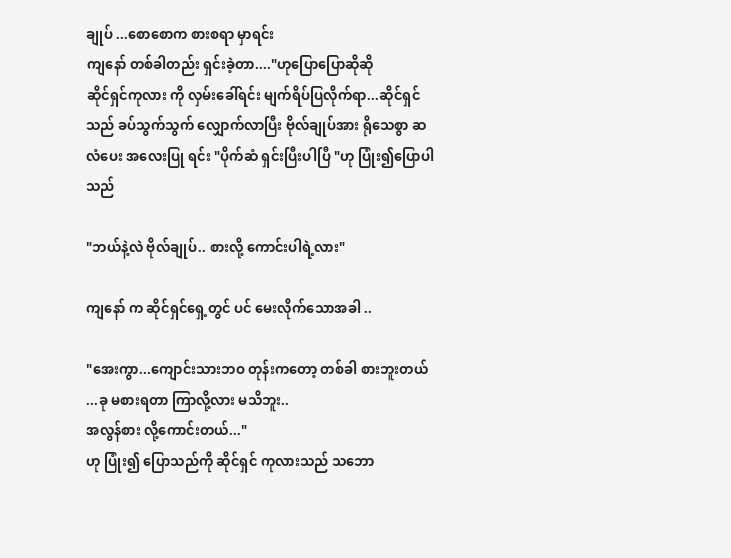ချုပ် ...စောစောက စားစရာ မှာရင်း
ကျနော် တစ်ခါတည်း ရှင်းခဲ့တာ...."ဟုပြောပြောဆိုဆို
ဆိုင်ရှင်ကုလား ကို လှမ်းခေါ်ရင်း မျက်ရိပ်ပြလိုက်ရာ...ဆိုင်ရှင် သည် ခပ်သွက်သွက် လျှောက်လာပြီး ဗိုလ်ချုပ်အား ရိုသေစွာ ဆလံပေး အလေးပြု ရင်း "ပိုက်ဆံ ရှင်းပြီးပါပြီ "ဟု ပြုံး၍ပြောပါသည်

"ဘယ်နဲ့လဲ ဗိုလ်ချုပ်.. စားလို့ ကောင်းပါရဲ့လား"

ကျနော် က ဆိုင်ရှင်ရှေ့တွင် ပင် မေးလိုက်သောအခါ ..

"အေးကွာ...ကျောင်းသားဘဝ တုန်းကတော့ တစ်ခါ စားဘူးတယ် ...ခု မစားရတာ ကြာလို့လား မသိဘူး..
အလွန်စား လို့ကောင်းတယ်..."
ဟု ပြုံး၍ ပြောသည်ကို ဆိုင်ရှင် ကုလားသည် သဘော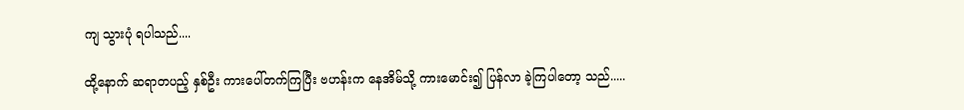ကျ သွားပုံ ရပါသည်....

ထို့နောက် ဆရာတပည့် နှစ်ဦး ကားပေါ်တက်ကြပြီး ဗဟန်းက နေအိမ်သို့ ကားမောင်း၍ ပြန်လာ ခဲ့ကြပါတော့ သည်.....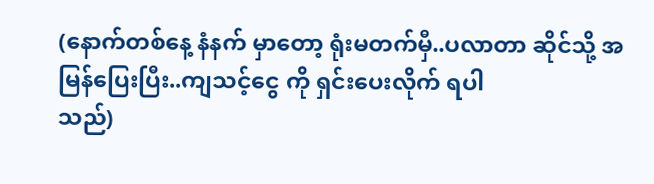(နောက်တစ်နေ့ နံနက် မှာတော့ ရုံးမတက်မှီ..ပလာတာ ဆိုင်သို့ အမြန်ပြေးပြီး..ကျသင့်ငွေ ကို ရှင်းပေးလိုက် ရပါ
သည်)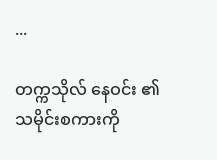...

တက္ကသိုလ် နေဝင်း ၏ သမိုင်းစကားကို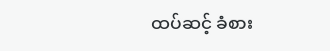ထပ်ဆင့် ခံစား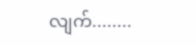လျက်........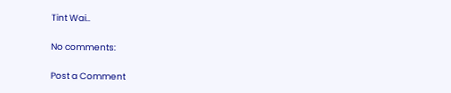Tint Wai..

No comments:

Post a Comment